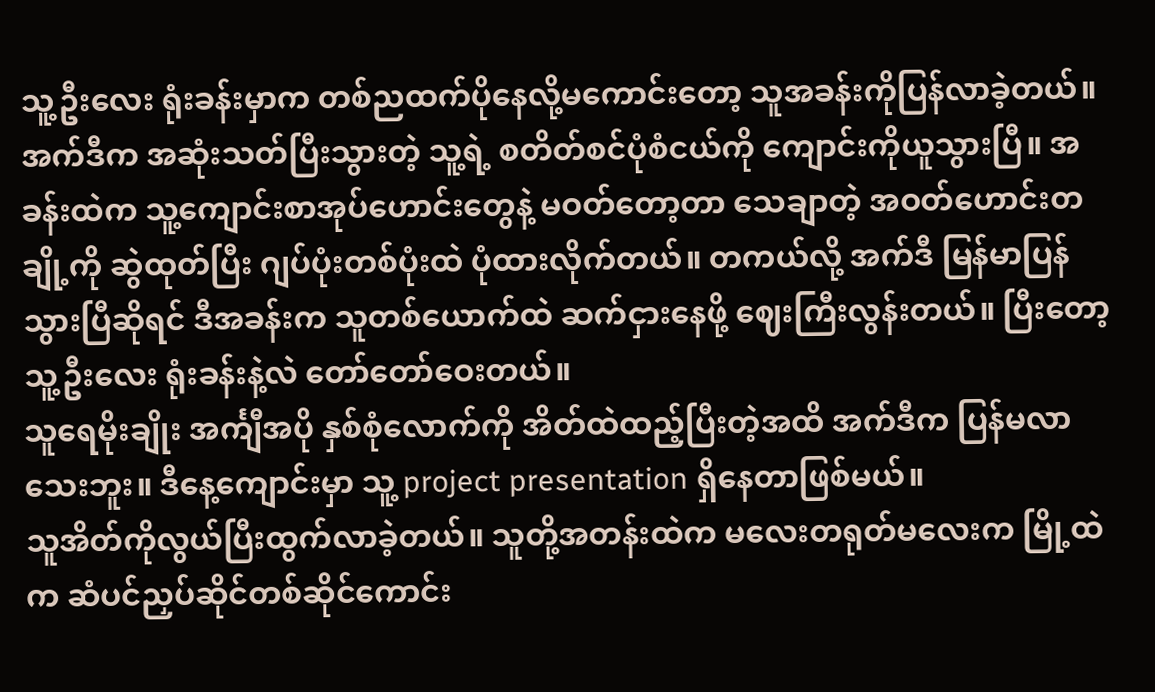သူ့ဦးလေး ရုံးခန်းမှာက တစ်ညထက်ပိုနေလို့မကောင်းတော့ သူအခန်းကိုပြန်လာခဲ့တယ်။ အက်ဒီက အဆုံးသတ်ပြီးသွားတဲ့ သူ့ရဲ့ စတိတ်စင်ပုံစံငယ်ကို ကျောင်းကိုယူသွားပြီ။ အခန်းထဲက သူ့ကျောင်းစာအုပ်ဟောင်းတွေနဲ့ မဝတ်တော့တာ သေချာတဲ့ အဝတ်ဟောင်းတချို့ကို ဆွဲထုတ်ပြီး ဂျပ်ပုံးတစ်ပုံးထဲ ပုံထားလိုက်တယ်။ တကယ်လို့ အက်ဒီ မြန်မာပြန်သွားပြီဆိုရင် ဒီအခန်းက သူတစ်ယောက်ထဲ ဆက်ငှားနေဖို့ ဈေးကြီးလွန်းတယ်။ ပြီးတော့ သူ့ဦးလေး ရုံးခန်းနဲ့လဲ တော်တော်ဝေးတယ်။
သူရေမိုးချိုး အင်္ကျီအပို နှစ်စုံလောက်ကို အိတ်ထဲထည့်ပြီးတဲ့အထိ အက်ဒီက ပြန်မလာသေးဘူး။ ဒီနေ့ကျောင်းမှာ သူ့ project presentation ရှိနေတာဖြစ်မယ်။
သူအိတ်ကိုလွယ်ပြီးထွက်လာခဲ့တယ်။ သူတို့အတန်းထဲက မလေးတရုတ်မလေးက မြို့ထဲက ဆံပင်ညှပ်ဆိုင်တစ်ဆိုင်ကောင်း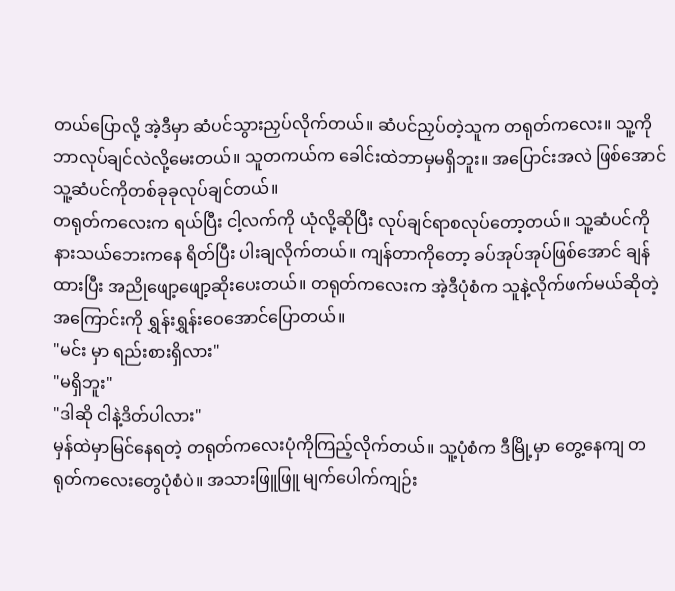တယ်ပြောလို့ အဲ့ဒီမှာ ဆံပင်သွားညှပ်လိုက်တယ်။ ဆံပင်ညှပ်တဲ့သူက တရုတ်ကလေး။ သူ့ကို ဘာလုပ်ချင်လဲလို့မေးတယ်။ သူတကယ်က ခေါင်းထဲဘာမှမရှိဘူး။ အပြောင်းအလဲ ဖြစ်အောင် သူ့ဆံပင်ကိုတစ်ခုခုလုပ်ချင်တယ်။
တရုတ်ကလေးက ရယ်ပြီး ငါ့လက်ကို ယုံလို့ဆိုပြီး လုပ်ချင်ရာစလုပ်တော့တယ်။ သူ့ဆံပင်ကို နားသယ်ဘေးကနေ ရိတ်ပြီး ပါးချလိုက်တယ်။ ကျန်တာကိုတော့ ခပ်အုပ်အုပ်ဖြစ်အောင် ချန်ထားပြီး အညိုဖျော့ဖျော့ဆိုးပေးတယ်။ တရုတ်ကလေးက အဲ့ဒီပုံစံက သူနဲ့လိုက်ဖက်မယ်ဆိုတဲ့အကြောင်းကို ရွှန်းရွှန်းဝေအောင်ပြောတယ်။
"မင်း မှာ ရည်းစားရှိလား"
"မရှိဘူး"
"ဒါဆို ငါနဲ့ဒိတ်ပါလား"
မှန်ထဲမှာမြင်နေရတဲ့ တရုတ်ကလေးပုံကိုကြည့်လိုက်တယ်။ သူ့ပုံစံက ဒီမြို့မှာ တွေ့နေကျ တရုတ်ကလေးတွေပုံစံပဲ။ အသားဖြူဖြူ မျက်ပေါက်ကျဉ်း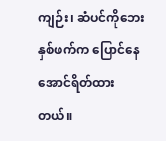ကျဉ်း၊ ဆံပင်ကိုဘေးနှစ်ဖက်က ပြောင်နေအောင်ရိတ်ထားတယ်။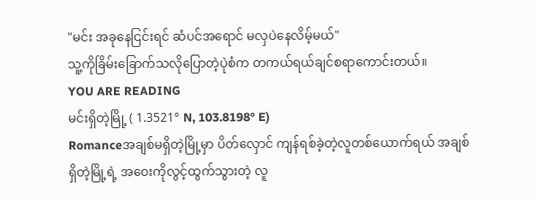"မင်း အခုနေငြင်းရင် ဆံပင်အရောင် မလှပဲနေလိမ့်မယ်"
သူ့ကိုခြိမ်းခြောက်သလိုပြောတဲ့ပုဲစံက တကယ်ရယ်ချင်စရာကောင်းတယ်။
YOU ARE READING
မင်းရှိတဲ့မြို့ ( 1.3521° N, 103.8198° E)
Romanceအချစ်မရှိတဲ့မြို့မှာ ပိတ်လှောင် ကျန်ရစ်ခဲ့တဲ့လူတစ်ယောက်ရယ် အချစ်ရှိတဲ့မြို့ရဲ့ အဝေးကိုလွင့်ထွက်သွားတဲ့ လူ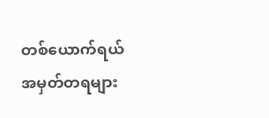တစ်ယောက်ရယ် အမှတ်တရများ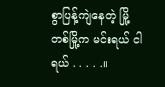စွာပြန့်ကျဲနေတဲ့ မြို့တစ်မြို့က မင်းရယ် ငါရယ် . . . . .။